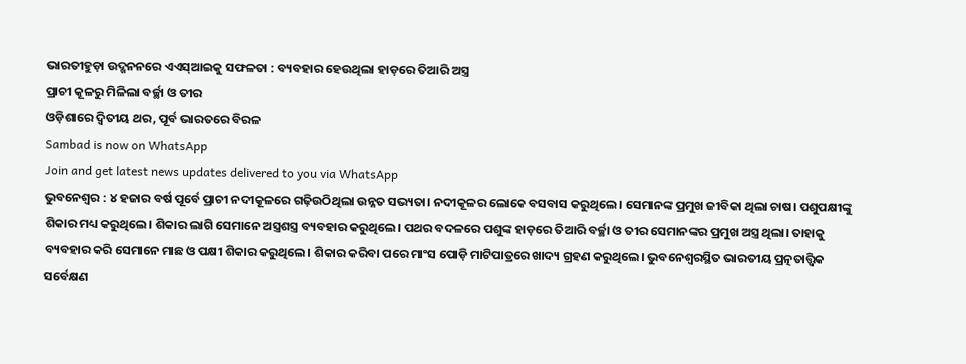ଭାରତୀହୁଡ଼ା ଉଦ୍ଖନନରେ ଏଏସ୍ଆଇକୁ ସଫଳତା : ବ୍ୟବହାର ହେଉଥିଲା ହାଡ଼ରେ ତିଆରି ଅସ୍ତ୍ର
ପ୍ରାଚୀ କୂଳରୁ ମିଳିଲା ବର୍ଚ୍ଛା ଓ ତୀର
ଓଡ଼ିଶାରେ ଦ୍ୱିତୀୟ ଥର, ପୂର୍ବ ଭାରତରେ ବିରଳ
Sambad is now on WhatsApp
Join and get latest news updates delivered to you via WhatsApp
ଭୁବନେଶ୍ୱର : ୪ ହଜାର ବର୍ଷ ପୂର୍ବେ ପ୍ରାଚୀ ନଦୀକୂଳରେ ଗଢ଼ିଉଠିଥିଲା ଉନ୍ନତ ସଭ୍ୟତା। ନଦୀକୂଳର ଲୋକେ ବସବାସ କରୁଥିଲେ। ସେମାନଙ୍କ ପ୍ରମୁଖ ଜୀବିକା ଥିଲା ଚାଷ। ପଶୁପକ୍ଷୀଙ୍କୁ ଶିକାର ମଧ୍ୟ କରୁଥିଲେ। ଶିକାର ଲାଗି ସେମାନେ ଅସ୍ତ୍ରଶସ୍ତ୍ର ବ୍ୟବହାର କରୁଥିଲେ। ପଥର ବଦଳରେ ପଶୁଙ୍କ ହାଡ଼ରେ ତିଆରି ବର୍ଚ୍ଛା ଓ ତୀର ସେମାନଙ୍କର ପ୍ରମୁଖ ଅସ୍ତ୍ର ଥିଲା। ତାହାକୁ ବ୍ୟବହାର କରି ସେମାନେ ମାଛ ଓ ପକ୍ଷୀ ଶିକାର କରୁଥିଲେ। ଶିକାର କରିବା ପରେ ମାଂସ ପୋଡ଼ି ମାଟିପାତ୍ରରେ ଖାଦ୍ୟ ଗ୍ରହଣ କରୁଥିଲେ। ଭୁବନେଶ୍ୱରସ୍ଥିତ ଭାରତୀୟ ପ୍ରତ୍ନତାତ୍ତ୍ୱିକ ସର୍ବେକ୍ଷଣ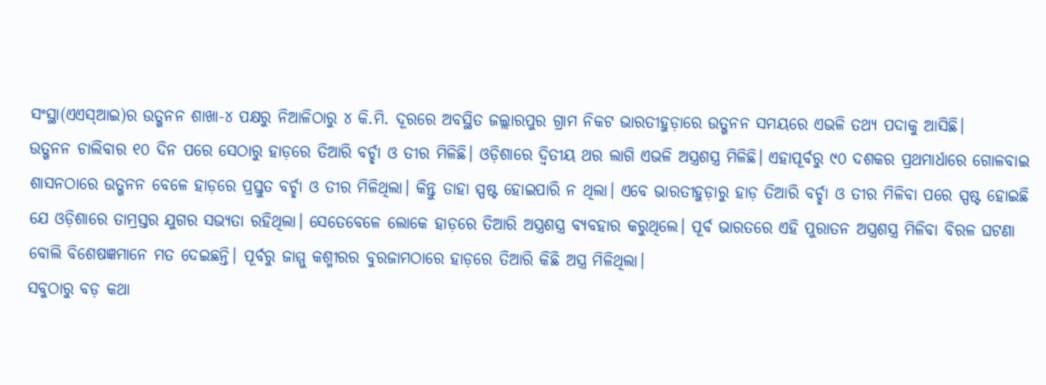ସଂସ୍ଥା(ଏଏସ୍ଆଇ)ର ଉତ୍ଖନନ ଶାଖା-୪ ପକ୍ଷରୁ ନିଆଳିଠାରୁ ୪ କି.ମି. ଦୂରରେ ଅବସ୍ଥିତ ଜଲ୍ଲାରପୁର ଗ୍ରାମ ନିକଟ ଭାରତୀହୁଡ଼ାରେ ଉତ୍ଖନନ ସମୟରେ ଏଭଳି ତଥ୍ୟ ପଦାକୁ ଆସିଛି।
ଉତ୍ଖନନ ଚାଲିବାର ୧୦ ଦିନ ପରେ ସେଠାରୁ ହାଡ଼ରେ ତିଆରି ବର୍ଚ୍ଛା ଓ ତୀର ମିଳିଛି। ଓଡ଼ିଶାରେ ଦ୍ୱିତୀୟ ଥର ଲାଗି ଏଭଳି ଅସ୍ତ୍ରଶସ୍ତ୍ର ମିଳିଛି। ଏହାପୂର୍ବରୁ ୯୦ ଦଶକର ପ୍ରଥମାର୍ଧାରେ ଗୋଳବାଇ ଶାସନଠାରେ ଉତ୍ଖନନ ବେଳେ ହାଡ଼ରେ ପ୍ରସ୍ତୁତ ବର୍ଚ୍ଛା ଓ ତୀର ମିଳିଥିଲା। କିନ୍ତୁ ତାହା ସ୍ପଷ୍ଟ ହୋଇପାରି ନ ଥିଲା। ଏବେ ଭାରତୀହୁଡ଼ାରୁ ହାଡ଼ ତିଆରି ବର୍ଚ୍ଛା ଓ ତୀର ମିଳିବା ପରେ ସ୍ପଷ୍ଟ ହୋଇଛି ଯେ ଓଡ଼ିଶାରେ ତାମ୍ରସ୍ତର ଯୁଗର ସଭ୍ୟତା ରହିଥିଲା। ସେତେବେଳେ ଲୋକେ ହାଡ଼ରେ ତିଆରି ଅସ୍ତ୍ରଶସ୍ତ୍ର ବ୍ୟବହାର କରୁଥିଲେ। ପୂର୍ବ ଭାରତରେ ଏହି ପୁରାତନ ଅସ୍ତ୍ରଶସ୍ତ୍ର ମିଳିବା ବିରଳ ଘଟଣା ବୋଲି ବିଶେଷଜ୍ଞମାନେ ମତ ଦେଇଛନ୍ତି। ପୂର୍ବରୁ ଜାମ୍ମୁ କଶ୍ମୀରର ବୁରଜାମଠାରେ ହାଡ଼ରେ ତିଆରି କିଛି ଅସ୍ତ୍ର ମିଳିଥିଲା।
ସବୁଠାରୁ ବଡ଼ କଥା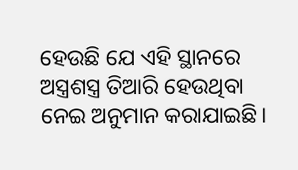ହେଉଛି ଯେ ଏହି ସ୍ଥାନରେ ଅସ୍ତ୍ରଶସ୍ତ୍ର ତିଆରି ହେଉଥିବା ନେଇ ଅନୁମାନ କରାଯାଇଛି।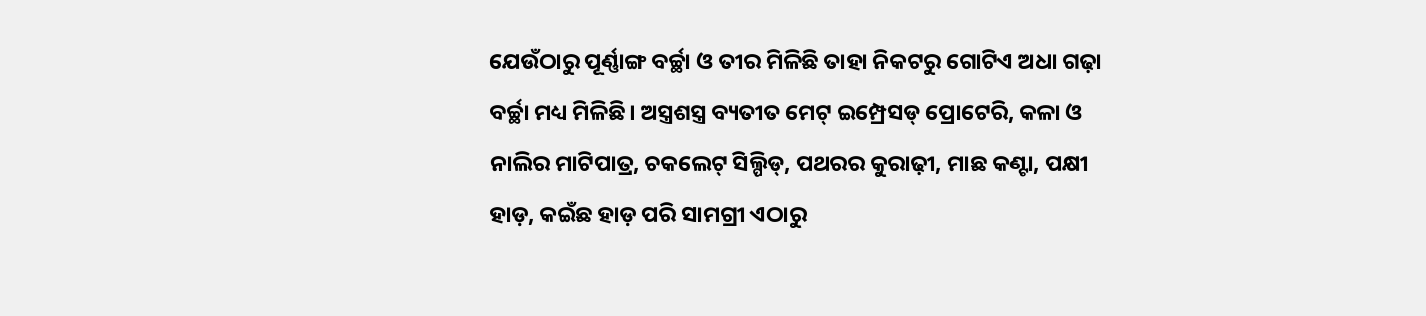ଯେଉଁଠାରୁ ପୂର୍ଣ୍ଣାଙ୍ଗ ବର୍ଚ୍ଛା ଓ ତୀର ମିଳିଛି ତାହା ନିକଟରୁ ଗୋଟିଏ ଅଧା ଗଢ଼ା ବର୍ଚ୍ଛା ମଧ୍ୟ ମିଳିଛି। ଅସ୍ତ୍ରଶସ୍ତ୍ର ବ୍ୟତୀତ ମେଟ୍ ଇମ୍ପ୍ରେସଡ୍ ପ୍ରୋଟେରି, କଳା ଓ ନାଲିର ମାଟିପାତ୍ର, ଚକଲେଟ୍ ସିଲ୍ପିଡ୍, ପଥରର କୁରାଢ଼ୀ, ମାଛ କଣ୍ଟା, ପକ୍ଷୀ ହାଡ଼, କଇଁଛ ହାଡ଼ ପରି ସାମଗ୍ରୀ ଏଠାରୁ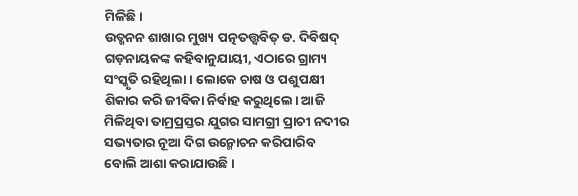ମିଳିଛି।
ଉତ୍ଖନନ ଶାଖାର ମୁଖ୍ୟ ପତ୍ନତତ୍ତ୍ୱବିତ୍ ଡ. ଦିବିଷଦ୍ ଗଡ଼ନାୟକଙ୍କ କହିବାନୁଯାୟୀ, ଏଠାରେ ଗ୍ରାମ୍ୟ ସଂସ୍କୃତି ରହିଥିଲା। ଲୋକେ ଚାଷ ଓ ପଶୁପକ୍ଷୀ ଶିକାର କରି ଜୀବିକା ନିର୍ବାହ କରୁଥିଲେ। ଆଜି ମିଳିଥିବା ତାମ୍ରପ୍ରସ୍ତର ଯୁଗର ସାମଗ୍ରୀ ପ୍ରାଚୀ ନଦୀର ସଭ୍ୟତାର ନୂଆ ଦିଗ ଉନ୍ମୋଚନ କରିପାରିବ ବୋଲି ଆଶା କରାଯାଉଛି।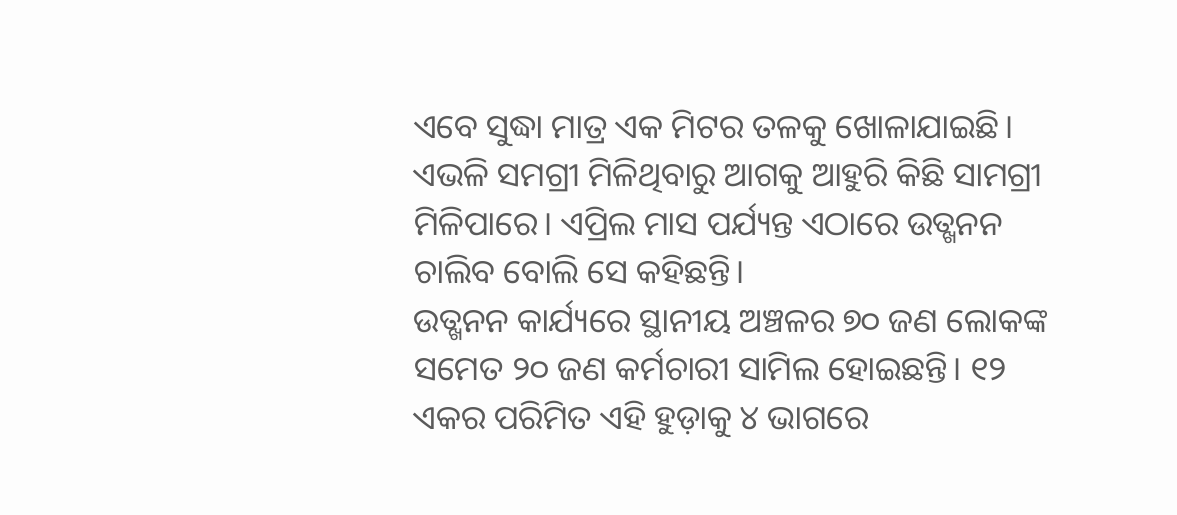ଏବେ ସୁଦ୍ଧା ମାତ୍ର ଏକ ମିଟର ତଳକୁ ଖୋଳାଯାଇଛି। ଏଭଳି ସମଗ୍ରୀ ମିଳିଥିବାରୁ ଆଗକୁ ଆହୁରି କିଛି ସାମଗ୍ରୀ ମିଳିପାରେ। ଏପ୍ରିଲ ମାସ ପର୍ଯ୍ୟନ୍ତ ଏଠାରେ ଉତ୍ଖନନ ଚାଲିବ ବୋଲି ସେ କହିଛନ୍ତି।
ଉତ୍ଖନନ କାର୍ଯ୍ୟରେ ସ୍ଥାନୀୟ ଅଞ୍ଚଳର ୭୦ ଜଣ ଲୋକଙ୍କ ସମେତ ୨୦ ଜଣ କର୍ମଚାରୀ ସାମିଲ ହୋଇଛନ୍ତି। ୧୨ ଏକର ପରିମିତ ଏହି ହୁଡ଼ାକୁ ୪ ଭାଗରେ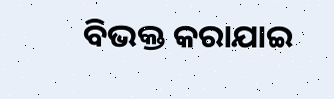ବିଭକ୍ତ କରାଯାଇ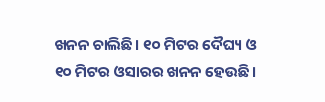ଖନନ ଚାଲିଛି। ୧୦ ମିଟର ଦୈଘ୍ୟ ଓ ୧୦ ମିଟର ଓସାରର ଖନନ ହେଉଛି।